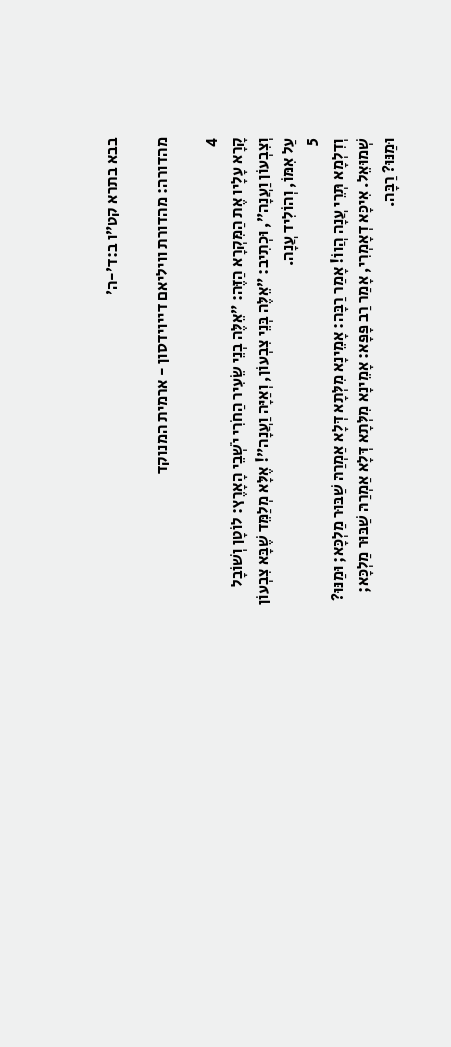בבא בתרא קט״ו ב:ד׳-ה׳

מהדורה: מהדורת וויליאם דייוידסון - ארמית המנוקד

4
קָרָא עָלָיו אֶת הַמִּקְרָא הַזֶּה: ״אֵלֶּה בְנֵי שֵׂעִיר הַחֹרִי יֹשְׁבֵי הָאָרֶץ: לוֹטָן וְשׁוֹבָל וְצִבְעוֹן וַעֲנָה״, וּכְתִיב: ״אֵלֶּה בְּנֵי צִבְעוֹן, וְאַיָּה וַעֲנָה״! אֶלָּא מְלַמֵּד שֶׁבָּא צִבְעוֹן עַל אִמּוֹ, וְהוֹלִיד עֲנָה.
5
וְדִלְמָא תְּרֵי עֲנָה הֲווֹ! אָמַר רַבָּה: אָמֵינָא מִלְּתָא דְּלָא אַמְרַהּ שַׁבּוּר מַלְכָּא; וּמַנּוּ? שְׁמוּאֵל. אִיכָּא דְאָמְרִי, אָמַר רַב פָּפָּא: אָמֵינָא מִלְּתָא דְּלָא אַמְרַהּ שַׁבּוּר מַלְכָּא; וּמַנּוּ? רַבָּה.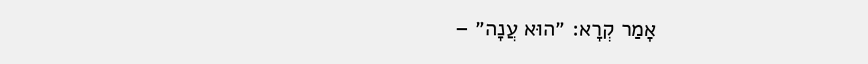אָמַר קְרָא: ״הוּא עֲנָה״ –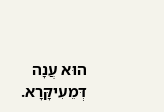הוּא עֲנָה דְּמֵעִיקָּרָא.